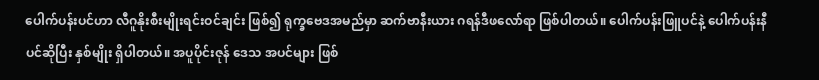ပေါက်ပန်းပင်ဟာ လီဂူနိုးစီးမျိုးရင်းဝင်ချင်း ဖြစ်၍ ရုက္ခဗေဒအမည်မှာ ဆက်ဗာနီးယား ဂရန်ဒီဖလော်ရာ ဖြစ်ပါတယ်။ ပေါက်ပန်းဖြူပင်နဲ့ ပေါက်ပန်းနီပင်ဆိုပြီး နှစ်မျိုး ရှိပါတယ်။ အပူပိုင်းဇုန် ဒေသ အပင်များ ဖြစ်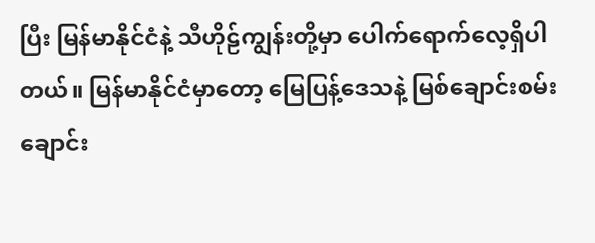ပြီး မြန်မာနိုင်ငံနဲ့ သီဟိုဠ်ကျွန်းတို့မှာ ပေါက်ရောက်လေ့ရှိပါတယ်။ မြန်မာနိုင်ငံမှာတော့ မြေပြန့်ဒေသနဲ့ မြစ်ချောင်းစမ်းချောင်း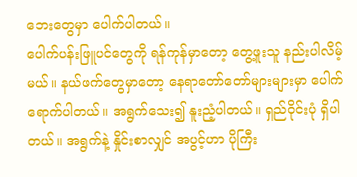ဘေးတွေမှာ ပေါက်ပါတယ်။
ပေါက်ပန်းဖြူပင်တွေကို ရန်ကုန်မှာတော့ တွေ့ဖူးသူ နည်းပါလိမ့်မယ်။ နယ်ဖက်တွေမှာတော့ နေရာတော်တော်များများမှာ ပေါက်ရောက်ပါတယ်။ အရွက်သေး၍ နူးညံ့ပါတယ်။ ရှည်ဝိုင်းပုံ ရှိပါတယ်။ အရွက်နဲ့ နှိုင်းစာလျှင် အပွင့်ဟာ ပိုကြီး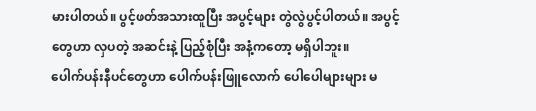မားပါတယ်။ ပွင့်ဖတ်အသားထူပြီး အပွင့်များ တွဲလွဲပွင့်ပါတယ်။ အပွင့်တွေဟာ လှပတဲ့ အဆင်းနဲ့ ပြည့်စုံပြီး အနံ့ကတော့ မရှိပါဘူး။
ပေါက်ပန်းနီပင်တွေဟာ ပေါက်ပန်းဖြူလောက် ပေါပေါများများ မ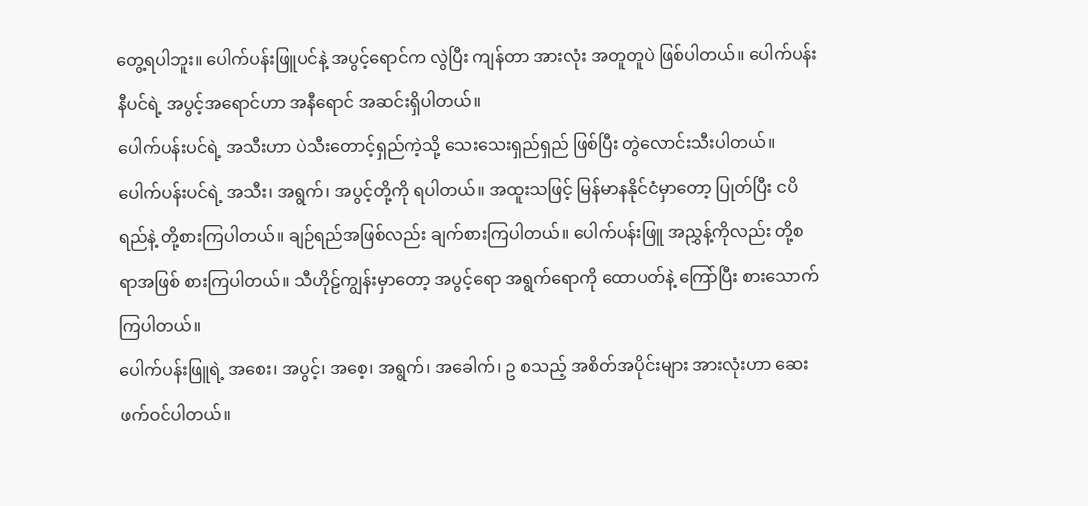တွေ့ရပါဘူး။ ပေါက်ပန်းဖြူပင်နဲ့ အပွင့်ရောင်က လွဲပြီး ကျန်တာ အားလုံး အတူတူပဲ ဖြစ်ပါတယ်။ ပေါက်ပန်းနီပင်ရဲ့ အပွင့်အရောင်ဟာ အနီရောင် အဆင်းရှိပါတယ်။
ပေါက်ပန်းပင်ရဲ့ အသီးဟာ ပဲသီးတောင့်ရှည်ကဲ့သို့ သေးသေးရှည်ရှည် ဖြစ်ပြီး တွဲလောင်းသီးပါတယ်။ ပေါက်ပန်းပင်ရဲ့ အသီး၊ အရွက်၊ အပွင့်တို့ကို ရပါတယ်။ အထူးသဖြင့် မြန်မာနနိုင်ငံမှာတော့ ပြုတ်ပြီး ငပိရည်နဲ့ တို့စားကြပါတယ်။ ချဉ်ရည်အဖြစ်လည်း ချက်စားကြပါတယ်။ ပေါက်ပန်းဖြူ အညွှန့်ကိုလည်း တို့စရာအဖြစ် စားကြပါတယ်။ သီဟိုဠ်ကျွန်းမှာတော့ အပွင့်ရော အရွက်ရောကို ထောပတ်နဲ့ ကြော်ပြီး စားသောက်ကြပါတယ်။
ပေါက်ပန်းဖြူရဲ့ အစေး၊ အပွင့်၊ အစေ့၊ အရွက်၊ အခေါက်၊ ဥ စသည့် အစိတ်အပိုင်းများ အားလုံးဟာ ဆေးဖက်ဝင်ပါတယ်။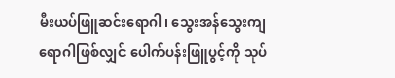မီးယပ်ဖြူဆင်းရောဂါ၊ သွေးအန်သွေးကျရောဂါဖြစ်လျှင် ပေါက်ပန်းဖြူပွင့်ကို သုပ်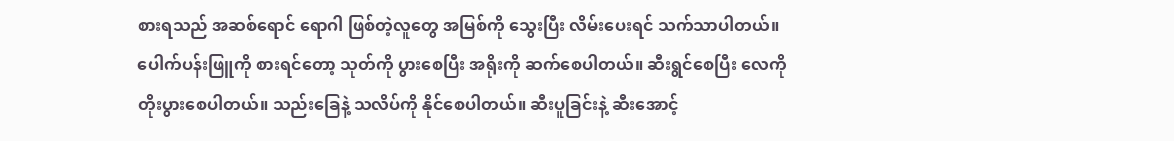စားရသည် အဆစ်ရောင် ရောဂါ ဖြစ်တဲ့လူတွေ အမြစ်ကို သွေးပြီး လိမ်းပေးရင် သက်သာပါတယ်။ ပေါက်ပန်းဖြူကို စားရင်တော့ သုတ်ကို ပွားစေပြီး အရိုးကို ဆက်စေပါတယ်။ ဆီးရွင်စေပြီး လေကို တိုးပွားစေပါတယ်။ သည်းခြေနဲ့ သလိပ်ကို နိုင်စေပါတယ်။ ဆီးပူခြင်းနဲ့ ဆီးအောင့်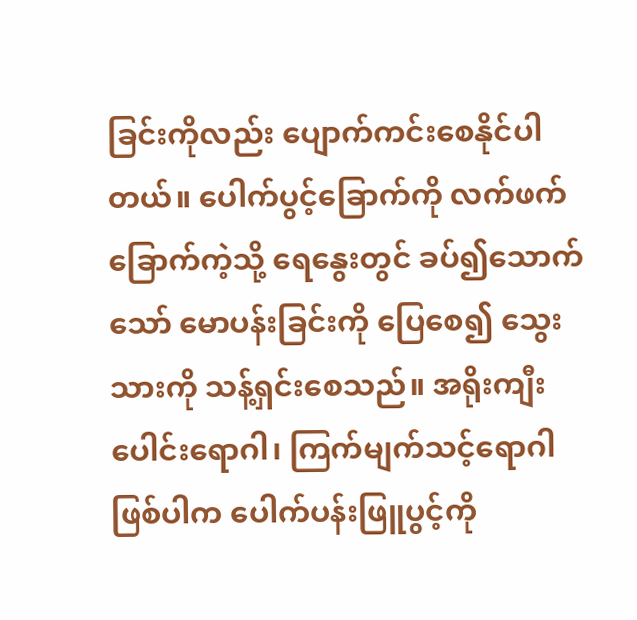ခြင်းကိုလည်း ပျောက်ကင်းစေနိုင်ပါတယ်။ ပေါက်ပွင့်ခြောက်ကို လက်ဖက်ခြောက်ကဲ့သို့ ရေနွေးတွင် ခပ်၍သောက်သော် မောပန်းခြင်းကို ပြေစေ၍ သွေးသားကို သန့်ရှင်းစေသည်။ အရိုးကျီးပေါင်းရောဂါ၊ ကြက်မျက်သင့်ရောဂါဖြစ်ပါက ပေါက်ပန်းဖြူပွင့်ကို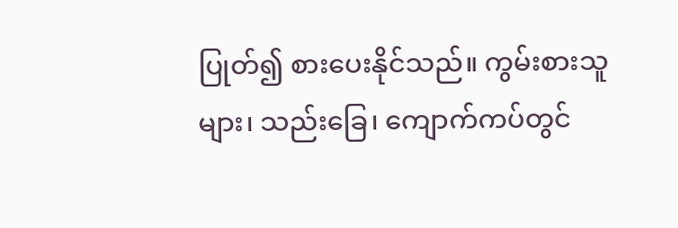ပြုတ်၍ စားပေးနိုင်သည်။ ကွမ်းစားသူများ၊ သည်းခြေ၊ ကျောက်ကပ်တွင်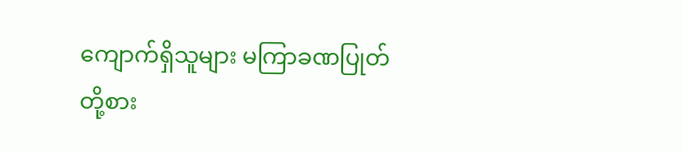ကျောက်ရှိသူများ မကြာခဏပြုတ်တို့စား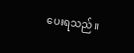ပေးရသည်။